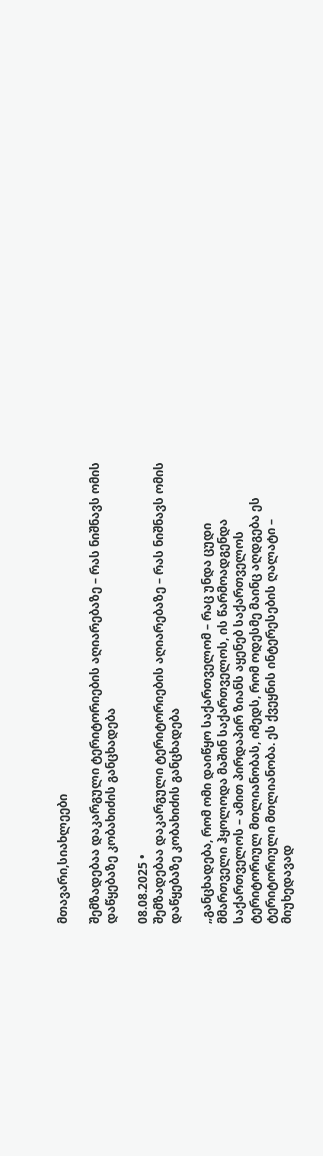მთავარი,სიახლეები

შემზადებაა დაკარგული ტერიტორიების აღიარებაზე – რას ნიშნავს ომის დაწყებაზე კობახიძის განცხადება

08.08.2025 •
შემზადებაა დაკარგული ტერიტორიების აღიარებაზე – რას ნიშნავს ომის დაწყებაზე კობახიძის განცხადება

„განცხადება, რომ ომი დაიწყო საქართველომ – რაც უნდა ცუდი მმართველი ჰყოლოდა მაშინ საქართველოს, ის წარმოადგენდა საქართველოს – ამით პირდაპირ ზიანს აყენებ საქართველოს ტერიტორიულ მთლიანობას, იმედს, რომ ოდესმე მაინც აღდგება ეს ტერიტორიული მთლიანობა. ეს ქვეყნის ინტერესების ღალატი – მიუხედავად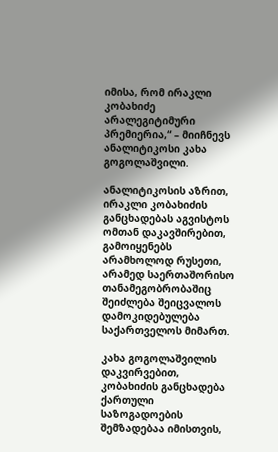იმისა, რომ ირაკლი კობახიძე არალეგიტიმური პრემიერია,“ – მიიჩნევს ანალიტიკოსი კახა გოგოლაშვილი.

ანალიტიკოსის აზრით, ირაკლი კობახიძის განცხადებას აგვისტოს ომთან დაკავშირებით, გამოიყენებს არამხოლოდ რუსეთი, არამედ საერთაშორისო თანამეგობრობაშიც შეიძლება შეიცვალოს დამოკიდებულება საქართველოს მიმართ.

კახა გოგოლაშვილის დაკვირვებით, კობახიძის განცხადება ქართული საზოგადოების შემზადებაა იმისთვის,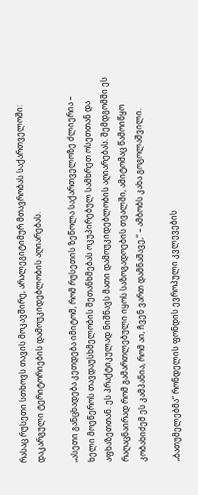რასაც რუსეთი სთხოვს თავის მოკავშირე, არალეგიტიმურ მთავრობას საქართველოში: დაკარგული ტერიტორიების დამოუკიდებლობის აღიარებას.

„ასეთი განცხადება კეთდება იმიტომ, რომ რუსეთის ზეწოლა საქართველოზე ძლიერია – ხელი მოეწეროს თავდაუსხმელობის შეთანხმებას ოკუპირებულ სამხრეთ ოსეთთან და აფხაზეთთან. ეს პრაქტიკულად ნიშნავს მათი დამოუკიდებლობის აღიარებას. შემდგომში ეს რაღაცნაირად რომ გამართლებული იყოს საზოგადოების თვალში, ამიტომაც წამოიწყო კობახიძემ ეს კამპანია, რომ აი, ჩვენ ვართ დამნაშავე,“ – ამბობს კახა გოგოლაშვილი.

„ბათუმელებმა“ რონდელის ფონდის ევროპული კვლევების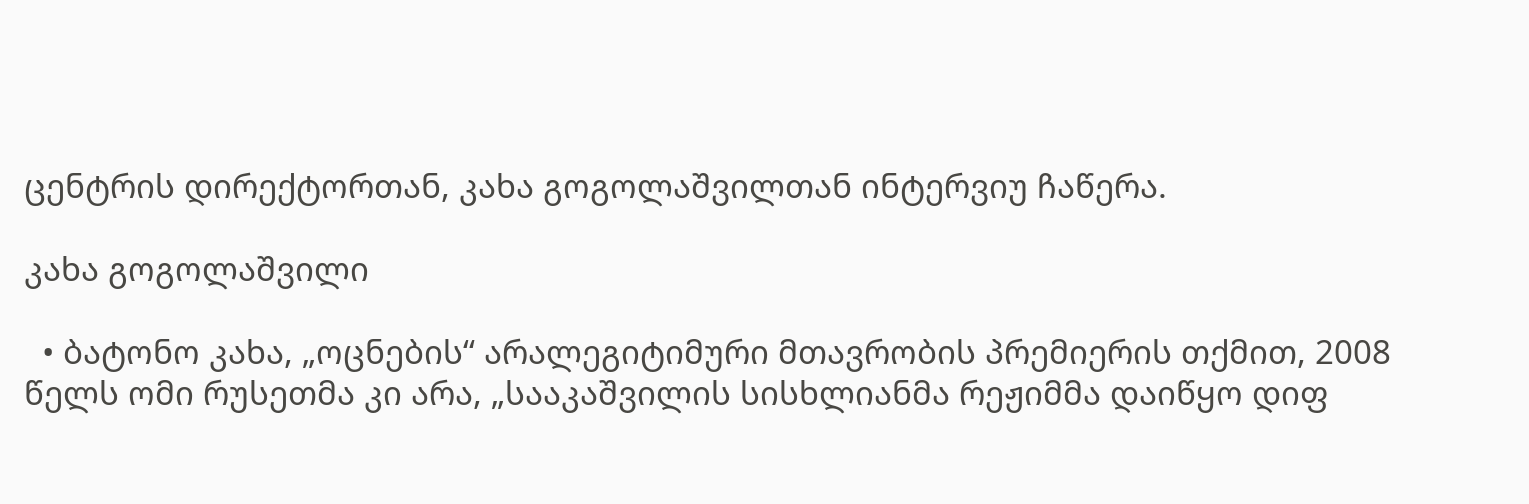ცენტრის დირექტორთან, კახა გოგოლაშვილთან ინტერვიუ ჩაწერა.

კახა გოგოლაშვილი

  • ბატონო კახა, „ოცნების“ არალეგიტიმური მთავრობის პრემიერის თქმით, 2008 წელს ომი რუსეთმა კი არა, „სააკაშვილის სისხლიანმა რეჟიმმა დაიწყო დიფ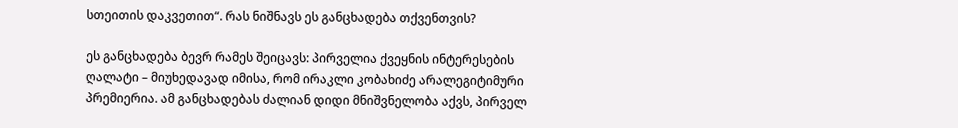სთეითის დაკვეთით“. რას ნიშნავს ეს განცხადება თქვენთვის?

ეს განცხადება ბევრ რამეს შეიცავს: პირველია ქვეყნის ინტერესების ღალატი – მიუხედავად იმისა, რომ ირაკლი კობახიძე არალეგიტიმური პრემიერია. ამ განცხადებას ძალიან დიდი მნიშვნელობა აქვს, პირველ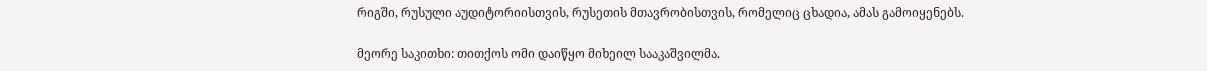რიგში, რუსული აუდიტორიისთვის, რუსეთის მთავრობისთვის, რომელიც ცხადია, ამას გამოიყენებს.

მეორე საკითხი: თითქოს ომი დაიწყო მიხეილ სააკაშვილმა.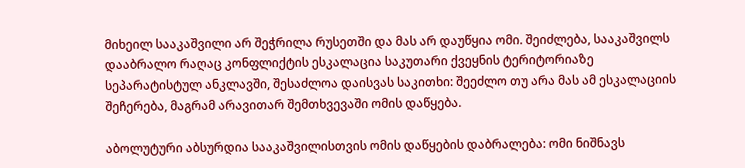მიხეილ სააკაშვილი არ შეჭრილა რუსეთში და მას არ დაუწყია ომი. შეიძლება, სააკაშვილს დააბრალო რაღაც კონფლიქტის ესკალაცია საკუთარი ქვეყნის ტერიტორიაზე სეპარატისტულ ანკლავში, შესაძლოა დაისვას საკითხი: შეეძლო თუ არა მას ამ ესკალაციის შეჩერება, მაგრამ არავითარ შემთხვევაში ომის დაწყება.

აბოლუტური აბსურდია სააკაშვილისთვის ომის დაწყების დაბრალება: ომი ნიშნავს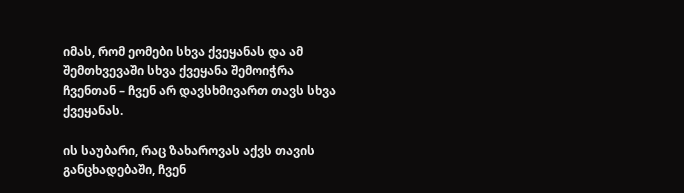იმას, რომ ეომები სხვა ქვეყანას და ამ შემთხვევაში სხვა ქვეყანა შემოიჭრა ჩვენთან – ჩვენ არ დავსხმივართ თავს სხვა ქვეყანას.

ის საუბარი, რაც ზახაროვას აქვს თავის განცხადებაში, ჩვენ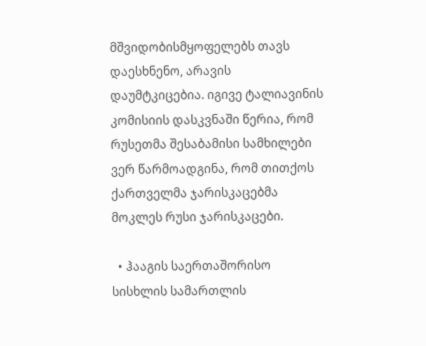მშვიდობისმყოფელებს თავს დაესხნენო, არავის დაუმტკიცებია. იგივე ტალიავინის კომისიის დასკვნაში წერია, რომ რუსეთმა შესაბამისი სამხილები ვერ წარმოადგინა, რომ თითქოს ქართველმა ჯარისკაცებმა მოკლეს რუსი ჯარისკაცები.

  • ჰააგის საერთაშორისო სისხლის სამართლის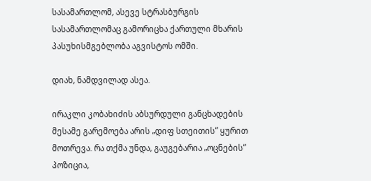სასამართლომ, ასევე სტრასბურგის სასამართლომაც გამორიცხა ქართული მხარის პასუხისმგებლობა აგვისტოს ომში.

დიახ, ნამდვილად ასეა.

ირაკლი კობახიძის აბსურდული განცხადების მესამე გარემოება არის „დიფ სთეითის“ ყურით მოთრევა. რა თქმა უნდა, გაუგებარია „ოცნების“ პოზიცია,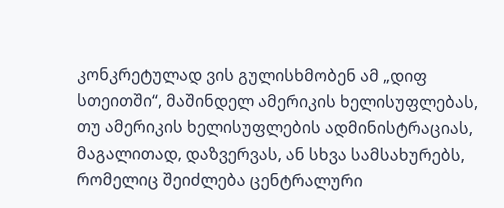კონკრეტულად ვის გულისხმობენ ამ „დიფ სთეითში“, მაშინდელ ამერიკის ხელისუფლებას, თუ ამერიკის ხელისუფლების ადმინისტრაციას, მაგალითად, დაზვერვას, ან სხვა სამსახურებს, რომელიც შეიძლება ცენტრალური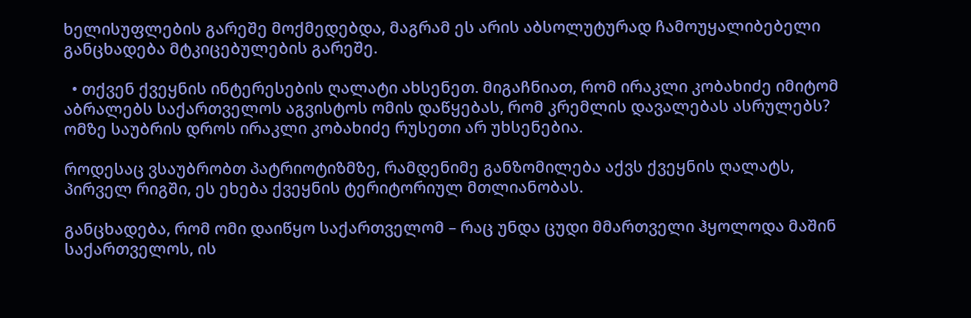ხელისუფლების გარეშე მოქმედებდა, მაგრამ ეს არის აბსოლუტურად ჩამოუყალიბებელი განცხადება მტკიცებულების გარეშე.

  • თქვენ ქვეყნის ინტერესების ღალატი ახსენეთ. მიგაჩნიათ, რომ ირაკლი კობახიძე იმიტომ აბრალებს საქართველოს აგვისტოს ომის დაწყებას, რომ კრემლის დავალებას ასრულებს? ომზე საუბრის დროს ირაკლი კობახიძე რუსეთი არ უხსენებია.

როდესაც ვსაუბრობთ პატრიოტიზმზე, რამდენიმე განზომილება აქვს ქვეყნის ღალატს, პირველ რიგში, ეს ეხება ქვეყნის ტერიტორიულ მთლიანობას.

განცხადება, რომ ომი დაიწყო საქართველომ – რაც უნდა ცუდი მმართველი ჰყოლოდა მაშინ საქართველოს, ის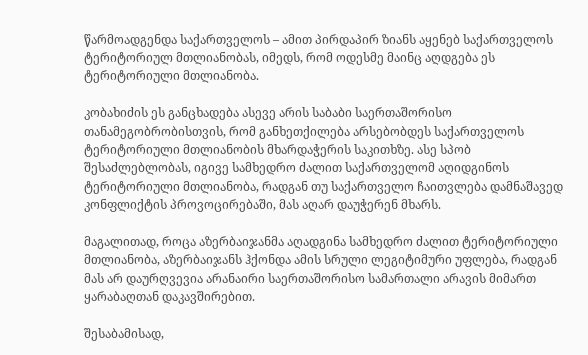წარმოადგენდა საქართველოს – ამით პირდაპირ ზიანს აყენებ საქართველოს ტერიტორიულ მთლიანობას, იმედს, რომ ოდესმე მაინც აღდგება ეს ტერიტორიული მთლიანობა.

კობახიძის ეს განცხადება ასევე არის საბაბი საერთაშორისო თანამეგობრობისთვის, რომ განხეთქილება არსებობდეს საქართველოს ტერიტორიული მთლიანობის მხარდაჭერის საკითხზე. ასე სპობ შესაძლებლობას, იგივე სამხედრო ძალით საქართველომ აღიდგინოს ტერიტორიული მთლიანობა, რადგან თუ საქართველო ჩაითვლება დამნაშავედ კონფლიქტის პროვოცირებაში, მას აღარ დაუჭერენ მხარს.

მაგალითად, როცა აზერბაიჯანმა აღადგინა სამხედრო ძალით ტერიტორიული მთლიანობა, აზერბაიჯანს ჰქონდა ამის სრული ლეგიტიმური უფლება, რადგან მას არ დაურღვევია არანაირი საერთაშორისო სამართალი არავის მიმართ ყარაბაღთან დაკავშირებით.

შესაბამისად,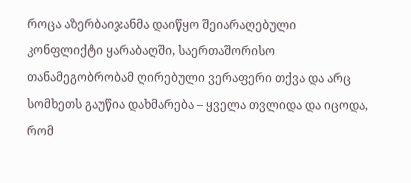როცა აზერბაიჯანმა დაიწყო შეიარაღებული კონფლიქტი ყარაბაღში, საერთაშორისო თანამეგობრობამ ღირებული ვერაფერი თქვა და არც სომხეთს გაუწია დახმარება – ყველა თვლიდა და იცოდა, რომ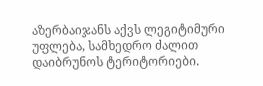აზერბაიჯანს აქვს ლეგიტიმური უფლება, სამხედრო ძალით დაიბრუნოს ტერიტორიები.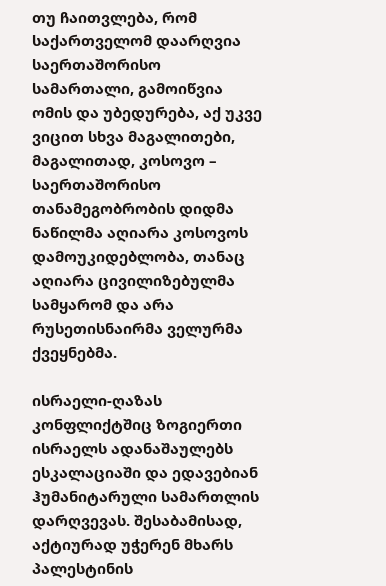თუ ჩაითვლება, რომ საქართველომ დაარღვია საერთაშორისო სამართალი, გამოიწვია ომის და უბედურება, აქ უკვე ვიცით სხვა მაგალითები, მაგალითად, კოსოვო – საერთაშორისო თანამეგობრობის დიდმა ნაწილმა აღიარა კოსოვოს დამოუკიდებლობა, თანაც აღიარა ცივილიზებულმა სამყარომ და არა რუსეთისნაირმა ველურმა ქვეყნებმა.

ისრაელი-ღაზას კონფლიქტშიც ზოგიერთი ისრაელს ადანაშაულებს ესკალაციაში და ედავებიან ჰუმანიტარული სამართლის დარღვევას. შესაბამისად, აქტიურად უჭერენ მხარს პალესტინის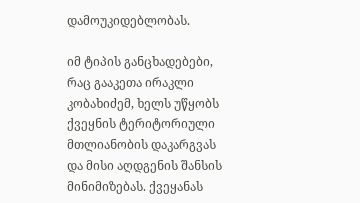დამოუკიდებლობას.

იმ ტიპის განცხადებები, რაც გააკეთა ირაკლი კობახიძემ, ხელს უწყობს ქვეყნის ტერიტორიული მთლიანობის დაკარგვას და მისი აღდგენის შანსის მინიმიზებას. ქვეყანას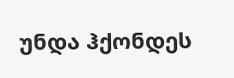უნდა ჰქონდეს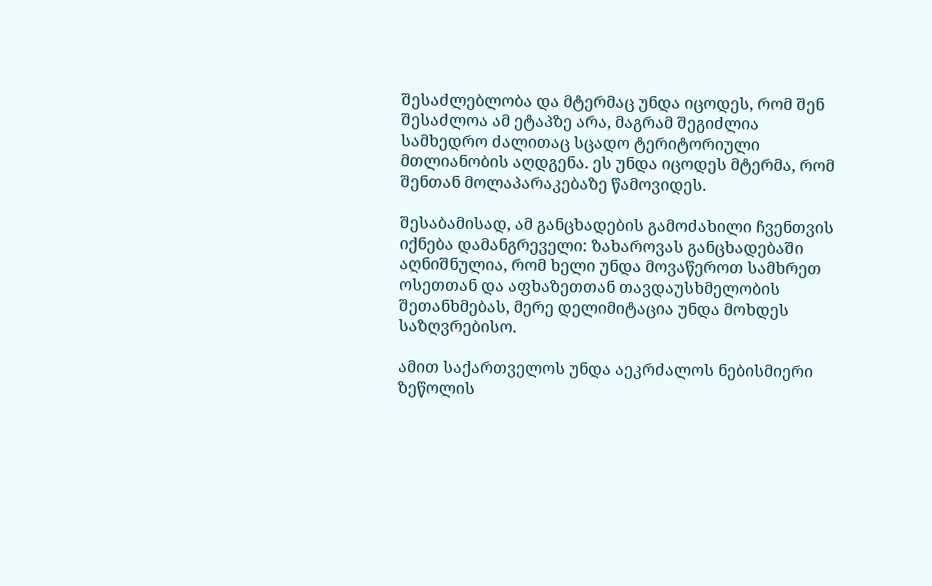შესაძლებლობა და მტერმაც უნდა იცოდეს, რომ შენ შესაძლოა ამ ეტაპზე არა, მაგრამ შეგიძლია სამხედრო ძალითაც სცადო ტერიტორიული მთლიანობის აღდგენა. ეს უნდა იცოდეს მტერმა, რომ შენთან მოლაპარაკებაზე წამოვიდეს.

შესაბამისად, ამ განცხადების გამოძახილი ჩვენთვის იქნება დამანგრეველი: ზახაროვას განცხადებაში აღნიშნულია, რომ ხელი უნდა მოვაწეროთ სამხრეთ ოსეთთან და აფხაზეთთან თავდაუსხმელობის შეთანხმებას, მერე დელიმიტაცია უნდა მოხდეს საზღვრებისო.

ამით საქართველოს უნდა აეკრძალოს ნებისმიერი ზეწოლის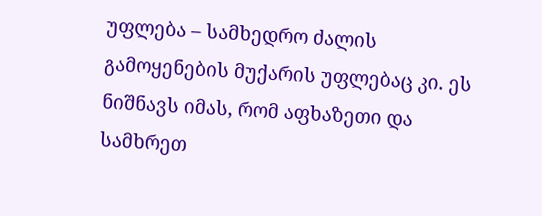უფლება – სამხედრო ძალის გამოყენების მუქარის უფლებაც კი. ეს ნიშნავს იმას, რომ აფხაზეთი და სამხრეთ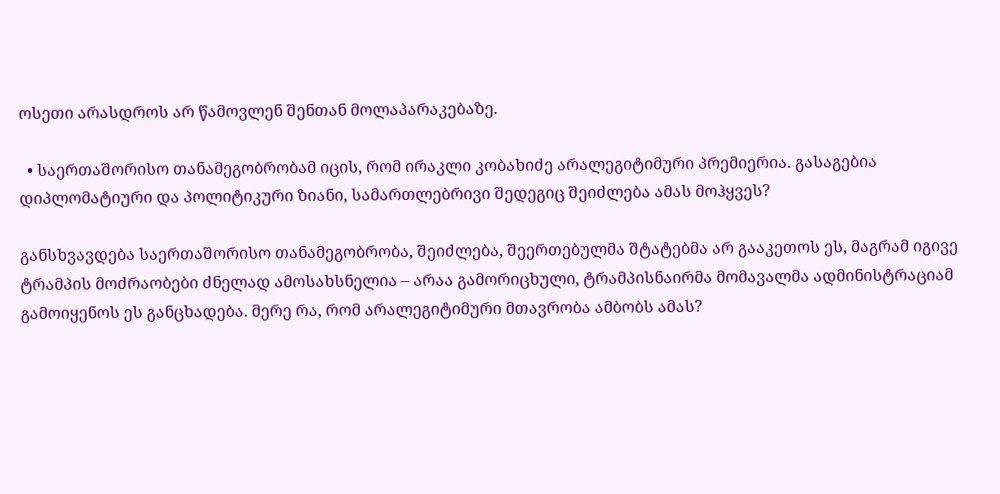ოსეთი არასდროს არ წამოვლენ შენთან მოლაპარაკებაზე.

  • საერთაშორისო თანამეგობრობამ იცის, რომ ირაკლი კობახიძე არალეგიტიმური პრემიერია. გასაგებია დიპლომატიური და პოლიტიკური ზიანი, სამართლებრივი შედეგიც შეიძლება ამას მოჰყვეს?

განსხვავდება საერთაშორისო თანამეგობრობა, შეიძლება, შეერთებულმა შტატებმა არ გააკეთოს ეს, მაგრამ იგივე ტრამპის მოძრაობები ძნელად ამოსახსნელია – არაა გამორიცხული, ტრამპისნაირმა მომავალმა ადმინისტრაციამ გამოიყენოს ეს განცხადება. მერე რა, რომ არალეგიტიმური მთავრობა ამბობს ამას?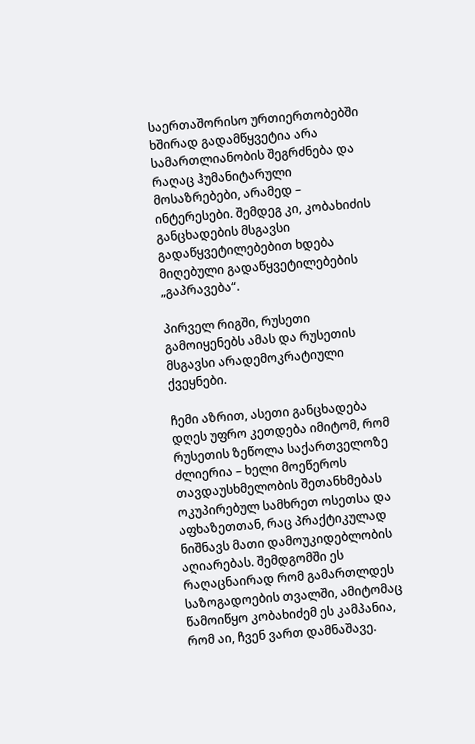საერთაშორისო ურთიერთობებში ხშირად გადამწყვეტია არა სამართლიანობის შეგრძნება და რაღაც ჰუმანიტარული მოსაზრებები, არამედ – ინტერესები. შემდეგ კი, კობახიძის განცხადების მსგავსი გადაწყვეტილებებით ხდება მიღებული გადაწყვეტილებების „გაპრავება“.

პირველ რიგში, რუსეთი გამოიყენებს ამას და რუსეთის მსგავსი არადემოკრატიული ქვეყნები.

ჩემი აზრით, ასეთი განცხადება დღეს უფრო კეთდება იმიტომ, რომ რუსეთის ზეწოლა საქართველოზე ძლიერია – ხელი მოეწეროს თავდაუსხმელობის შეთანხმებას ოკუპირებულ სამხრეთ ოსეთსა და აფხაზეთთან, რაც პრაქტიკულად ნიშნავს მათი დამოუკიდებლობის აღიარებას. შემდგომში ეს რაღაცნაირად რომ გამართლდეს საზოგადოების თვალში, ამიტომაც წამოიწყო კობახიძემ ეს კამპანია, რომ აი, ჩვენ ვართ დამნაშავე.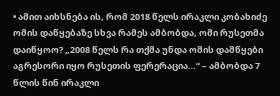• ამით აიხსნება ის, რომ 2018 წელს ირაკლი კობახიძე ომის დაწყებაზე სხვა რამეს ამბობდა, ომი რუსეთმა დაიწყოო? „2008 წელს რა თქმა უნდა ომის დამწყები აგრესორი იყო რუსეთის ფერერაცია…“ – ამბობდა 7 წლის წინ ირაკლი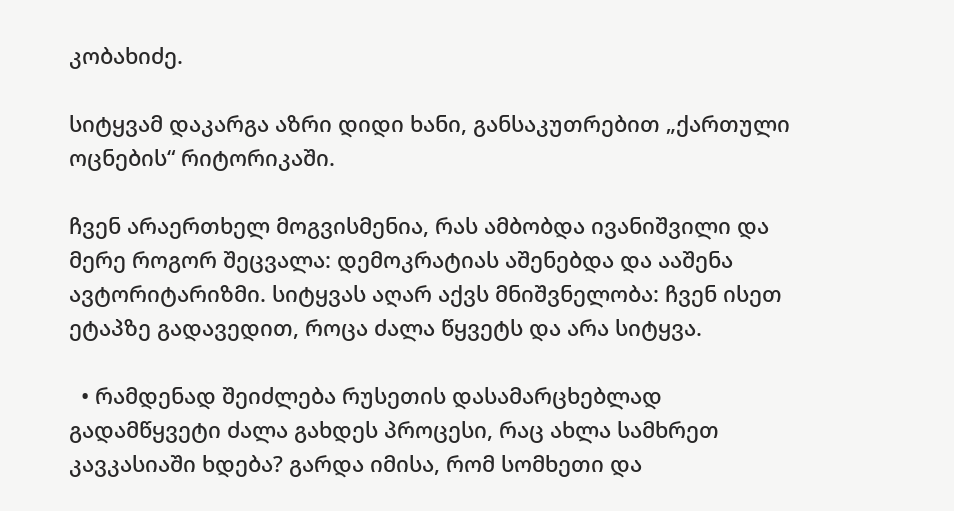კობახიძე.

სიტყვამ დაკარგა აზრი დიდი ხანი, განსაკუთრებით „ქართული ოცნების“ რიტორიკაში.

ჩვენ არაერთხელ მოგვისმენია, რას ამბობდა ივანიშვილი და მერე როგორ შეცვალა: დემოკრატიას აშენებდა და ააშენა ავტორიტარიზმი. სიტყვას აღარ აქვს მნიშვნელობა: ჩვენ ისეთ ეტაპზე გადავედით, როცა ძალა წყვეტს და არა სიტყვა.

  • რამდენად შეიძლება რუსეთის დასამარცხებლად გადამწყვეტი ძალა გახდეს პროცესი, რაც ახლა სამხრეთ კავკასიაში ხდება? გარდა იმისა, რომ სომხეთი და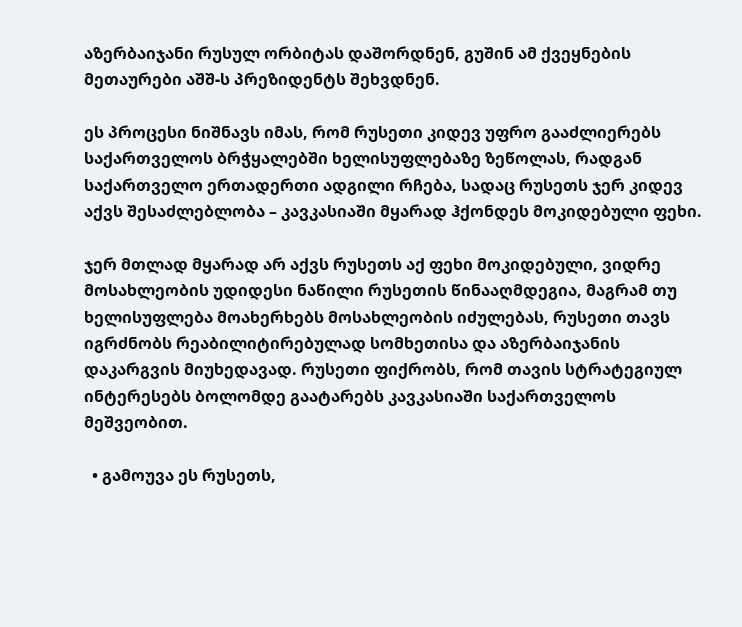აზერბაიჯანი რუსულ ორბიტას დაშორდნენ, გუშინ ამ ქვეყნების მეთაურები აშშ-ს პრეზიდენტს შეხვდნენ.

ეს პროცესი ნიშნავს იმას, რომ რუსეთი კიდევ უფრო გააძლიერებს საქართველოს ბრჭყალებში ხელისუფლებაზე ზეწოლას, რადგან საქართველო ერთადერთი ადგილი რჩება, სადაც რუსეთს ჯერ კიდევ აქვს შესაძლებლობა – კავკასიაში მყარად ჰქონდეს მოკიდებული ფეხი.

ჯერ მთლად მყარად არ აქვს რუსეთს აქ ფეხი მოკიდებული, ვიდრე მოსახლეობის უდიდესი ნაწილი რუსეთის წინააღმდეგია, მაგრამ თუ ხელისუფლება მოახერხებს მოსახლეობის იძულებას, რუსეთი თავს იგრძნობს რეაბილიტირებულად სომხეთისა და აზერბაიჯანის დაკარგვის მიუხედავად. რუსეთი ფიქრობს, რომ თავის სტრატეგიულ ინტერესებს ბოლომდე გაატარებს კავკასიაში საქართველოს მეშვეობით.

  • გამოუვა ეს რუსეთს,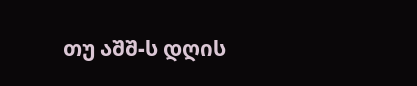თუ აშშ-ს დღის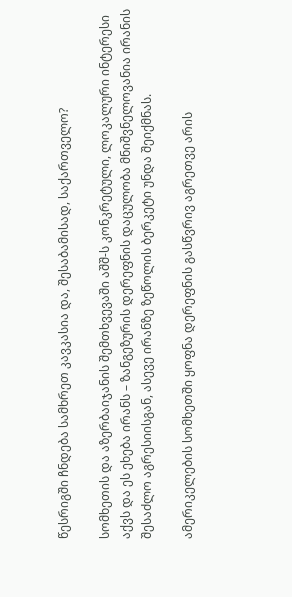წესრიგში ჩნდება სამხრეთ კავკასია და, შესაბამისად, საქართველო?

სომხეთის და აზერბაიჯანის შემთხვევაში აშშ-ს კონკრეტული, ლოკალური ინტერესი აქვს და ეს ეხება ირანს – ზანგეზურის დერეფნის დაცულობა მნიშვნელოვანია ირანის შესაძლო აგრესიისგან, ასევე ირანზე ზეწოლის ბერკეტი უნდა შეიქმნას.

ამერიკელების სომხეთში ყოფნა დერეფნის გასწვრივ აგრეთვე არის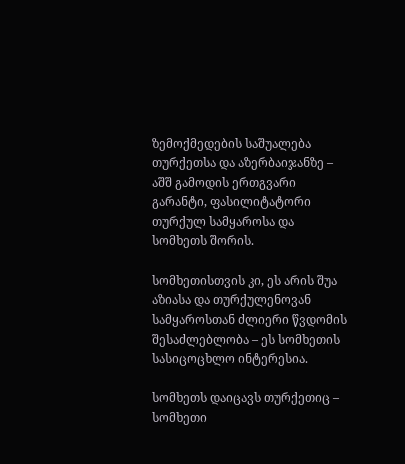ზემოქმედების საშუალება თურქეთსა და აზერბაიჯანზე – აშშ გამოდის ერთგვარი გარანტი, ფასილიტატორი თურქულ სამყაროსა და სომხეთს შორის.

სომხეთისთვის კი, ეს არის შუა აზიასა და თურქულენოვან სამყაროსთან ძლიერი წვდომის შესაძლებლობა – ეს სომხეთის სასიცოცხლო ინტერესია.

სომხეთს დაიცავს თურქეთიც – სომხეთი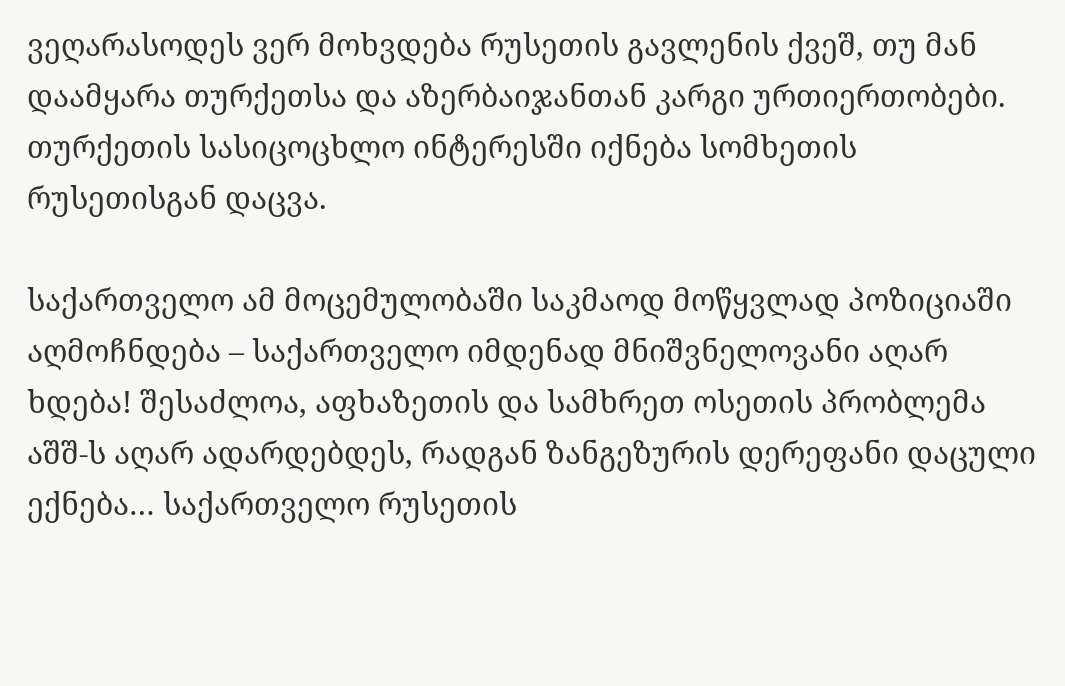ვეღარასოდეს ვერ მოხვდება რუსეთის გავლენის ქვეშ, თუ მან დაამყარა თურქეთსა და აზერბაიჯანთან კარგი ურთიერთობები. თურქეთის სასიცოცხლო ინტერესში იქნება სომხეთის რუსეთისგან დაცვა.

საქართველო ამ მოცემულობაში საკმაოდ მოწყვლად პოზიციაში აღმოჩნდება – საქართველო იმდენად მნიშვნელოვანი აღარ ხდება! შესაძლოა, აფხაზეთის და სამხრეთ ოსეთის პრობლემა აშშ-ს აღარ ადარდებდეს, რადგან ზანგეზურის დერეფანი დაცული ექნება… საქართველო რუსეთის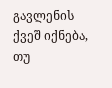გავლენის ქვეშ იქნება, თუ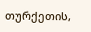თურქეთის,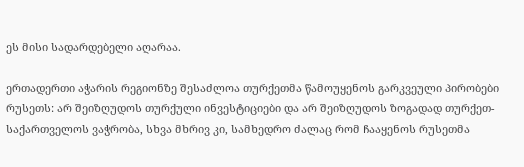ეს მისი სადარდებელი აღარაა.

ერთადერთი აჭარის რეგიონზე შესაძლოა თურქეთმა წამოუყენოს გარკვეული პირობები რუსეთს: არ შეიზღუდოს თურქული ინვესტიციები და არ შეიზღუდოს ზოგადად თურქეთ-საქართველოს ვაჭრობა, სხვა მხრივ კი, სამხედრო ძალაც რომ ჩააყენოს რუსეთმა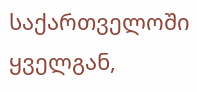საქართველოში ყველგან,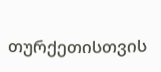თურქეთისთვის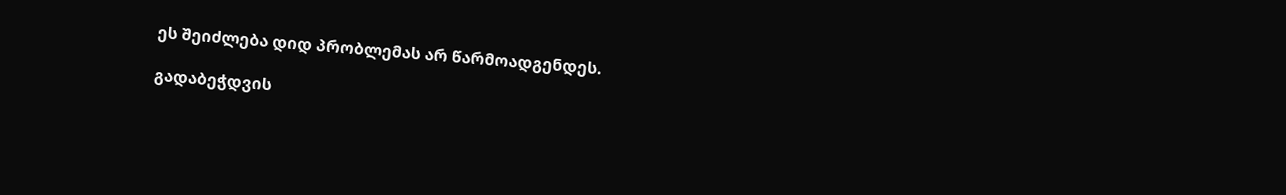ეს შეიძლება დიდ პრობლემას არ წარმოადგენდეს.

გადაბეჭდვის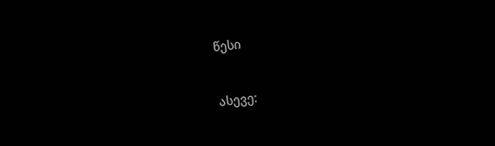წესი


ასევე: